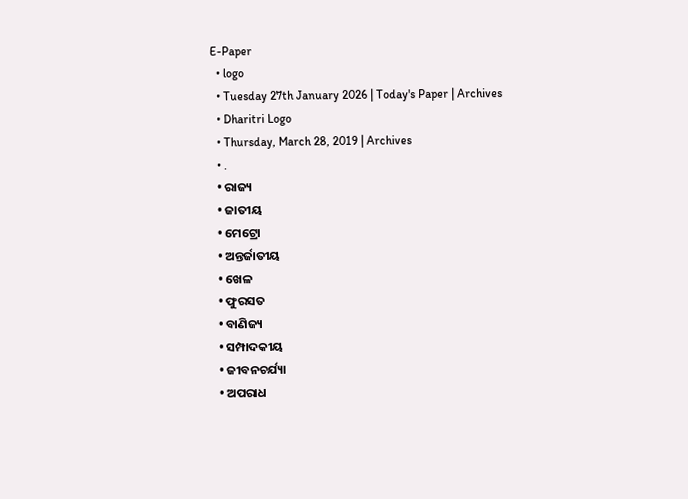E-Paper
  • logo
  • Tuesday 27th January 2026 | Today's Paper | Archives
  • Dharitri Logo
  • Thursday, March 28, 2019 | Archives
  • .
  • ରାଜ୍ୟ
  • ଜାତୀୟ
  • ମେଟ୍ରୋ
  • ଅନ୍ତର୍ଜାତୀୟ
  • ଖେଳ
  • ଫୁରସତ
  • ବାଣିଜ୍ୟ
  • ସମ୍ପାଦକୀୟ
  • ଜୀବନଚର୍ଯ୍ୟା
  • ଅପରାଧ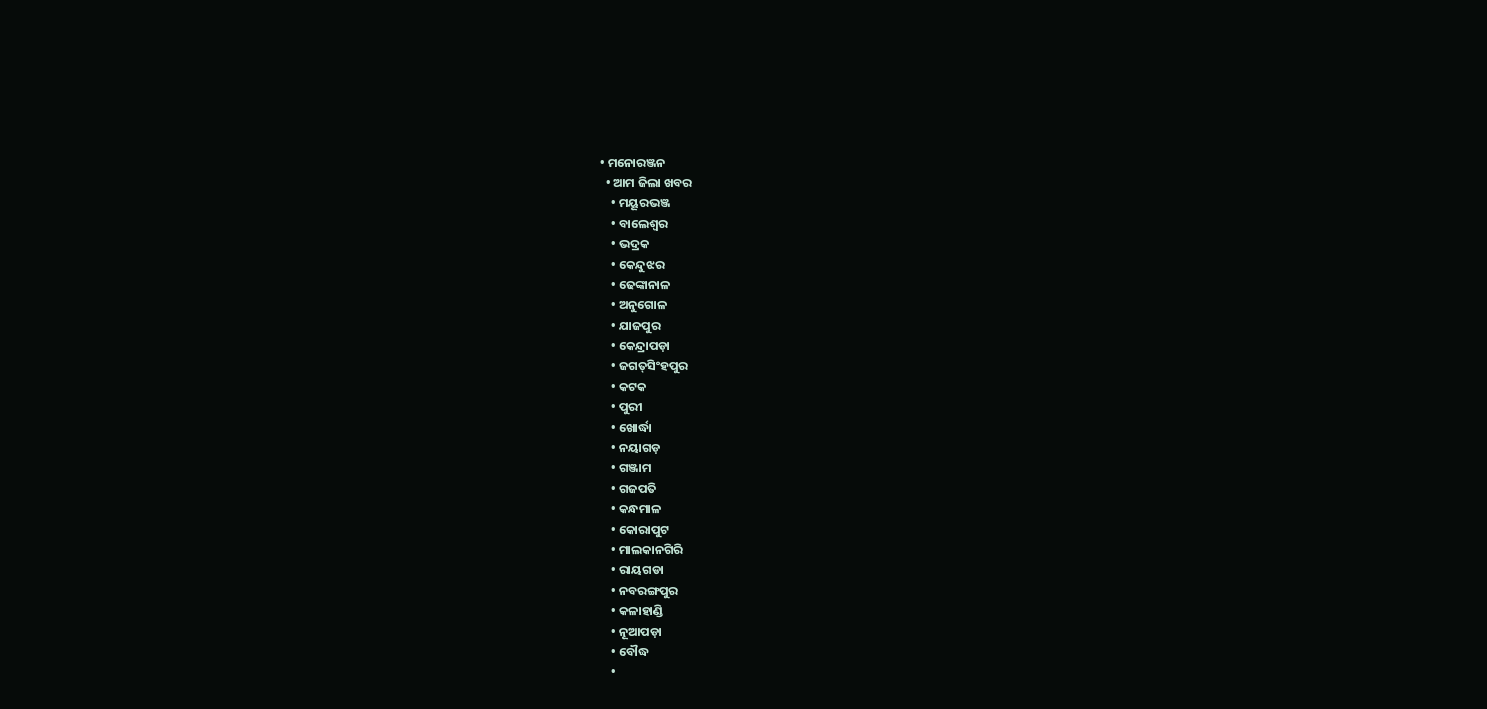• ମନୋରଞ୍ଜନ
  • ଆମ ଜିଲା ଖବର
    • ମୟୂରଭଞ୍ଜ
    • ବାଲେଶ୍ୱର
    • ଭଦ୍ରକ
    • କେନ୍ଦୁଝର
    • ଢେଙ୍କାନାଳ
    • ଅନୁଗୋଳ
    • ଯାଜପୁର
    • କେନ୍ଦ୍ରାପଡ଼ା
    • ଜଗତ୍‌ସିଂହପୁର
    • କଟକ
    • ପୁରୀ
    • ଖୋର୍ଦ୍ଧା
    • ନୟାଗଡ଼
    • ଗଞ୍ଜାମ
    • ଗଜପତି
    • କନ୍ଧମାଳ
    • କୋରାପୁଟ
    • ମାଲକାନଗିରି
    • ରାୟଗଡା
    • ନବରଙ୍ଗପୁର
    • କଳାହାଣ୍ଡି
    • ନୂଆପଡ଼ା
    • ବୌଦ୍ଧ
    •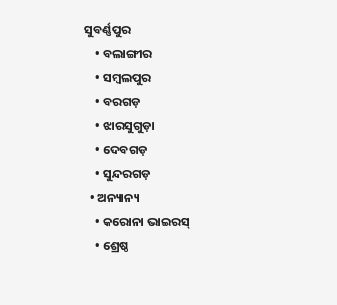ସୁବର୍ଣ୍ଣପୁର
    • ବଲାଙ୍ଗୀର
    • ସମ୍ବଲପୁର
    • ବରଗଡ଼
    • ଝାରସୁଗୁଡ଼ା
    • ଦେବଗଡ଼
    • ସୁନ୍ଦରଗଡ଼
  • ଅନ୍ୟାନ୍ୟ
    • କରୋନା ଭାଇରସ୍‌
    • ଶ୍ରେଷ୍ଠ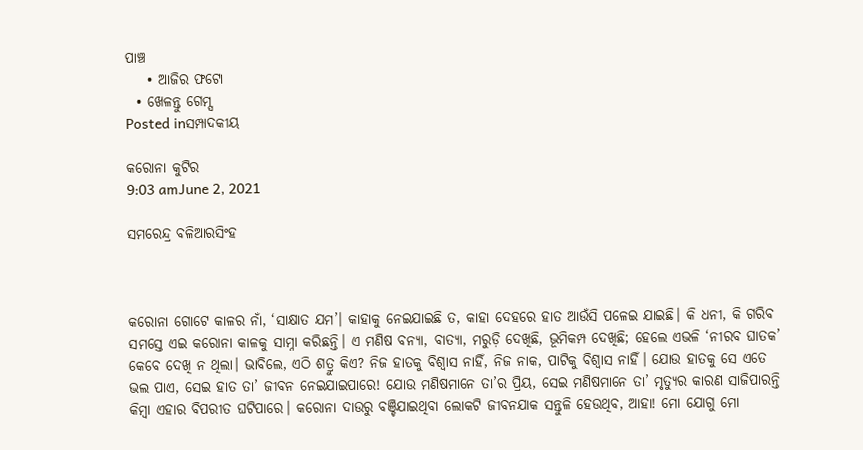ପାଞ୍ଚ
    • ଆଜିର ଫଟୋ
  • ଖେଳନ୍ତୁ ଗେମ୍ସ
Posted inସମ୍ପାଦକୀୟ

କରୋନା କୁଟିର
9:03 amJune 2, 2021

ସମରେନ୍ଦ୍ର ବଳିଆରସିଂହ



କରୋନା ଗୋଟେ କାଳର ନାଁ, ‘ସାକ୍ଷାତ ଯମ’। କାହାକୁ ନେଇଯାଇଛି ତ, କାହା ଦେହରେ ହାତ ଆଉଁସି ପଳେଇ ଯାଇଛି। କି ଧନୀ, କି ଗରିବ ସମସ୍ତେ ଏଇ କରୋନା କାଳକୁ ସାମ୍ନା କରିଛନ୍ତି। ଏ ମଣିଷ ବନ୍ୟା, ବାତ୍ୟା, ମରୁଡ଼ି ଦେଖିଛି, ଭୂମିକମ୍ପ ଦେଖିଛି; ହେଲେ ଏଭଳି ‘ନୀରବ ଘାତକ’ କେବେ ଦେଖି ନ ଥିଲା। ଭାବିଲେ, ଏଠି ଶତ୍ରୁ କିଏ? ନିଜ ହାତକୁ ବିଶ୍ୱାସ ନାହିଁ, ନିଜ ନାକ, ପାଟିକୁ ବିଶ୍ୱାସ ନାହିଁ। ଯୋଉ ହାତକୁ ସେ ଏତେ ଭଲ ପାଏ, ସେଇ ହାତ ତା’ ଜୀବନ ନେଇଯାଇପାରେ! ଯୋଉ ମଣିଷମାନେ ତା’ର ପ୍ରିୟ, ସେଇ ମଣିଷମାନେ ତା’ ମୃତ୍ୟୁର କାରଣ ସାଜିପାରନ୍ତି କିମ୍ବା ଏହାର ବିପରୀତ ଘଟିପାରେ। କରୋନା ଦାଉରୁ ବଞ୍ଚିଯାଇଥିବା ଲୋକଟି ଜୀବନଯାକ ସନ୍ତୁଳି ହେଉଥିବ, ଆହା! ମୋ ଯୋଗୁ ମୋ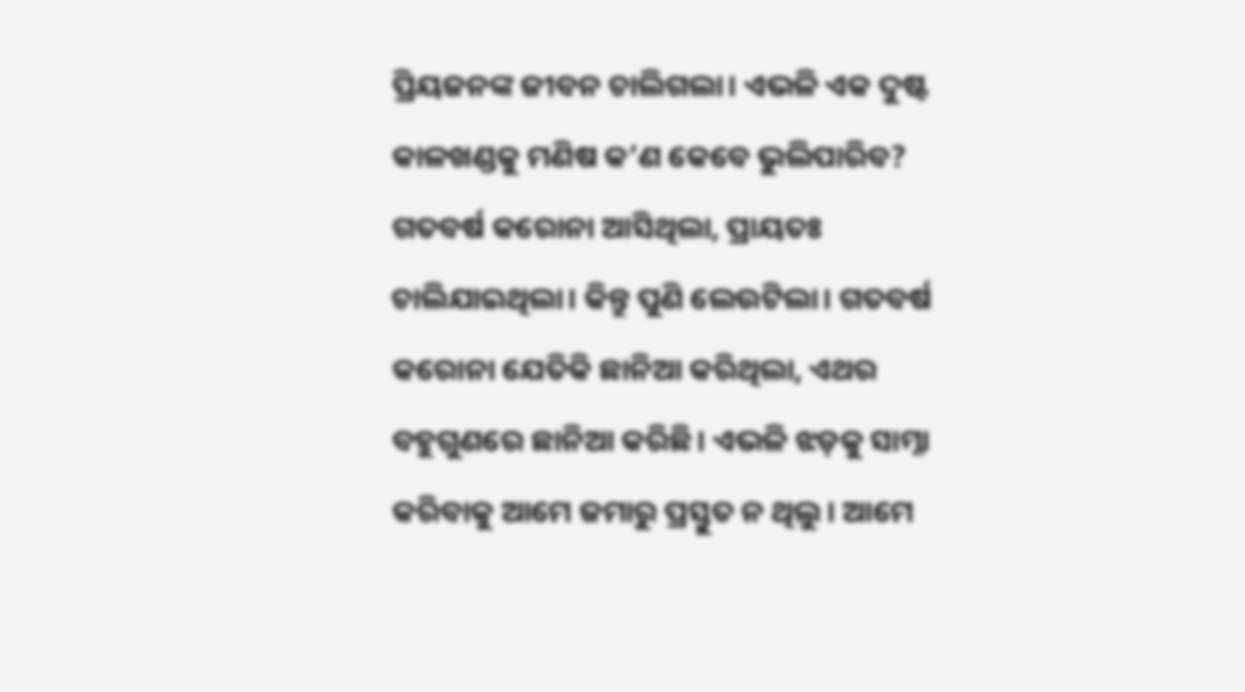ପ୍ରିୟଜନଙ୍କ ଜୀବନ ଚାଲିଗଲା। ଏଭଳି ଏକ ଦୁଷ୍ଟ କାଳଖଣ୍ଡକୁ ମଣିଷ କ’ଣ କେବେ ଭୁଲିପାରିବ? ଗତବର୍ଷ କରୋନା ଆସିଥିଲା, ପ୍ରାୟତଃ ଚାଲିଯାଇଥିଲା। କିନ୍ତୁ ପୁଣି ଲେଉଟିଲା। ଗତବର୍ଷ କରୋନା ଯେତିକି ଛାନିଆ କରିଥିଲା, ଏଥର ବହୁଗୁଣରେ ଛାନିଆ କରିଛି। ଏଭଳି ଝଡ଼କୁ ସାମ୍ନା କରିବାକୁ ଆମେ ଜମାରୁ ପ୍ରସ୍ତୁତ ନ ଥିଲୁ। ଆମେ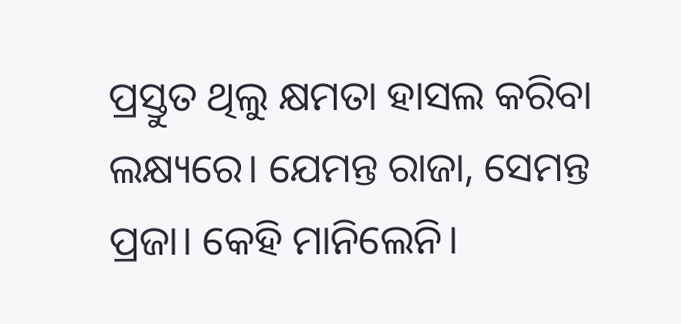ପ୍ରସ୍ତୁତ ଥିଲୁ କ୍ଷମତା ହାସଲ କରିବା ଲକ୍ଷ୍ୟରେ। ଯେମନ୍ତ ରାଜା, ସେମନ୍ତ ପ୍ରଜା। କେହି ମାନିଲେନି।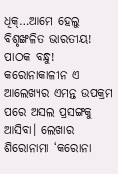ଧିକ୍‌…ଆମେ ହେଲୁ ବିଶୃଙ୍ଖଳିତ ଭାରତୀୟ!
ପାଠକ ବନ୍ଧୁ! କରୋନାକାଳୀନ ଏ ଆଲେଖ୍ୟର ଏମନ୍ତ ଉପକ୍ରମ ପରେ ଅସଲ ପ୍ରସଙ୍ଗକୁ ଆସିବା। ଲେଖାର ଶିରୋନାମା ‘କରୋନା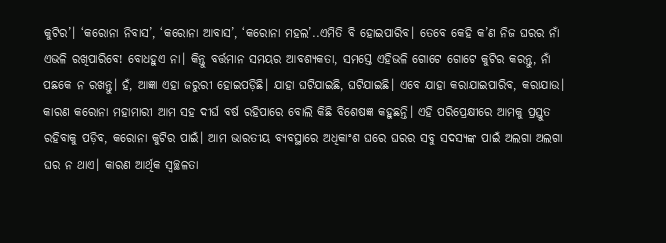କୁଟିର’। ‘କରୋନା ନିବାସ’, ‘କରୋନା ଆବାସ’, ‘କରୋନା ମହଲ’..ଏମିତି ବି ହୋଇପାରିବ। ତେବେ କେହି କ’ଣ ନିଜ ଘରର ନାଁ ଏଭଳି ରଖିପାରିବେ! ବୋଧହୁଏ ନା। କିନ୍ତୁ ବର୍ତ୍ତମାନ ସମୟର ଆବଶ୍ୟକତା, ସମସ୍ତେ ଏହିଭଳି ଗୋଟେ ଗୋଟେ କୁଟିର କରନ୍ତୁ, ନାଁ ପଛକେ ନ ରଖନ୍ତୁ। ହଁ, ଆଜ୍ଞା ଏହା ଜରୁରୀ ହୋଇପଡ଼ିଛି। ଯାହା ଘଟିଯାଇଛି, ଘଟିଯାଇଛି। ଏବେ ଯାହା କରାଯାଇପାରିବ, କରାଯାଉ। କାରଣ କରୋନା ମହାମାରୀ ଆମ ସହ ଦୀର୍ଘ ବର୍ଷ ରହିପାରେ ବୋଲି କିଛି ବିଶେଷଜ୍ଞ କହୁଛନ୍ତି। ଏହି ପରିପ୍ରେକ୍ଷୀରେ ଆମକୁ ପ୍ରସ୍ତୁତ ରହିବାକୁ ପଡ଼ିବ, କରୋନା କୁଟିର ପାଇଁ। ଆମ ଭାରତୀୟ ବ୍ୟବସ୍ଥାରେ ଅଧିକାଂଶ ଘରେ ଘରର ସବୁ ସଦସ୍ୟଙ୍କ ପାଇଁ ଅଲଗା ଅଲଗା ଘର ନ ଥାଏ। କାରଣ ଆର୍ଥିକ ସ୍ବଚ୍ଛଳତା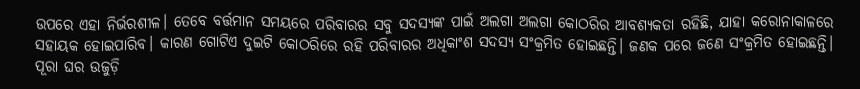ଉପରେ ଏହା ନିର୍ଭରଶୀଳ। ତେବେ ବର୍ତ୍ତମାନ ସମୟରେ ପରିବାରର ସବୁ ସଦସ୍ୟଙ୍କ ପାଇଁ ଅଲଗା ଅଲଗା କୋଠରିର ଆବଶ୍ୟକତା ରହିଛି, ଯାହା କରୋନାକାଳରେ ସହାୟକ ହୋଇପାରିବ। କାରଣ ଗୋଟିଏ ଦୁଇଟି କୋଠରିରେ ରହି ପରିବାରର ଅଧିକାଂଶ ସଦସ୍ୟ ସଂକ୍ରମିତ ହୋଇଛନ୍ତି। ଜଣକ ପରେ ଜଣେ ସଂକ୍ରମିତ ହୋଇଛନ୍ତି। ପୂରା ଘର ଉଜୁଡ଼ି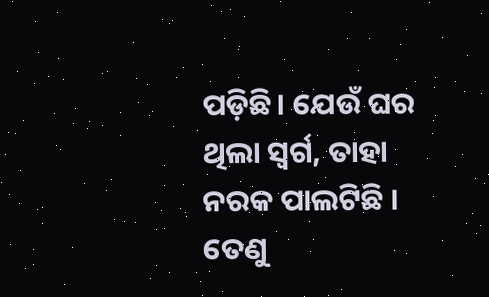ପଡ଼ିଛି। ଯେଉଁ ଘର ଥିଲା ସ୍ବର୍ଗ, ତାହା ନରକ ପାଲଟିଛି ।
ତେଣୁ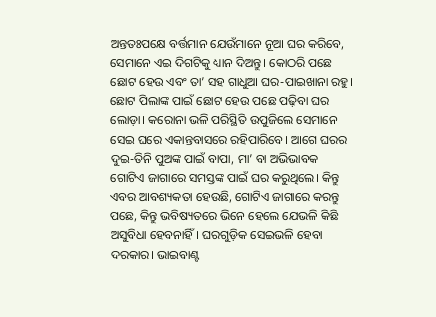ଅନ୍ତତଃପକ୍ଷେ ବର୍ତ୍ତମାନ ଯେଉଁମାନେ ନୂଆ ଘର କରିବେ, ସେମାନେ ଏଇ ଦିଗଟିକୁ ଧ୍ୟାନ ଦିଅନ୍ତୁ। କୋଠରି ପଛେ ଛୋଟ ହେଉ ଏବଂ ତା’ ସହ ଗାଧୁଆ ଘର-ପାଇଖାନା ରହୁ। ଛୋଟ ପିଲାଙ୍କ ପାଇଁ ଛୋଟ ହେଉ ପଛେ ପଢ଼ିବା ଘର ଲୋଡ଼ା। କରୋନା ଭଳି ପରିସ୍ଥିତି ଉପୁଜିଲେ ସେମାନେ ସେଇ ଘରେ ଏକାନ୍ତବାସରେ ରହିପାରିବେ। ଆଗେ ଘରର ଦୁଇ-ତିନି ପୁଅଙ୍କ ପାଇଁ ବାପା, ମା’ ବା ଅଭିଭାବକ ଗୋଟିଏ ଜାଗାରେ ସମସ୍ତଙ୍କ ପାଇଁ ଘର କରୁଥିଲେ। କିନ୍ତୁ ଏବର ଆବଶ୍ୟକତା ହେଉଛି, ଗୋଟିଏ ଜାଗାରେ କରନ୍ତୁ ପଛେ, କିନ୍ତୁ ଭବିଷ୍ୟତରେ ଭିନେ ହେଲେ ଯେଭଳି କିଛି ଅସୁବିଧା ହେବନାହିଁ। ଘରଗୁଡ଼ିକ ସେଇଭଳି ହେବା ଦରକାର। ଭାଇବାଣ୍ଟ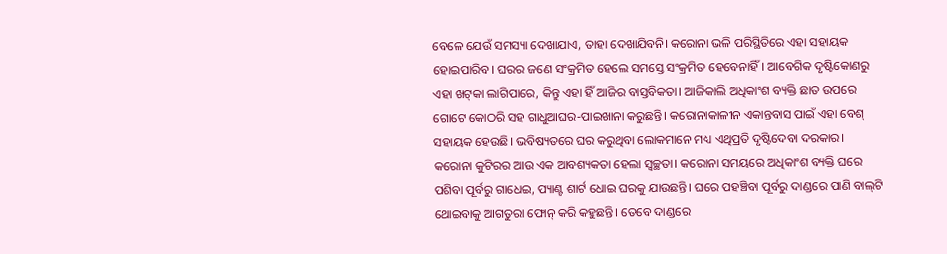ବେଳେ ଯେଉଁ ସମସ୍ୟା ଦେଖାଯାଏ, ତାହା ଦେଖାଯିବନି। କରୋନା ଭଳି ପରିସ୍ଥିତିରେ ଏହା ସହାୟକ ହୋଇପାରିବ। ଘରର ଜଣେ ସଂକ୍ରମିତ ହେଲେ ସମସ୍ତେ ସଂକ୍ରମିତ ହେବେନାହିଁ। ଆବେଗିକ ଦୃଷ୍ଟିକୋଣରୁ ଏହା ଖଟ୍‌କା ଲାଗିପାରେ, କିନ୍ତୁ ଏହା ହିଁ ଆଜିର ବାସ୍ତବିକତା। ଆଜିକାଲି ଅଧିକାଂଶ ବ୍ୟକ୍ତି ଛାତ ଉପରେ ଗୋଟେ କୋଠରି ସହ ଗାଧୁଆଘର-ପାଇଖାନା କରୁଛନ୍ତି। କରୋନାକାଳୀନ ଏକାନ୍ତବାସ ପାଇଁ ଏହା ବେଶ୍‌ ସହାୟକ ହେଉଛି। ଭବିଷ୍ୟତରେ ଘର କରୁଥିବା ଲୋକମାନେ ମଧ୍ୟ ଏଥିପ୍ରତି ଦୃଷ୍ଟିଦେବା ଦରକାର।
କରୋନା କୁଟିରର ଆଉ ଏକ ଆବଶ୍ୟକତା ହେଲା ସ୍ବଚ୍ଛତା। କରୋନା ସମୟରେ ଅଧିକାଂଶ ବ୍ୟକ୍ତି ଘରେ ପଶିବା ପୂର୍ବରୁ ଗାଧେଇ, ପ୍ୟାଣ୍ଟ ଶାର୍ଟ ଧୋଇ ଘରକୁ ଯାଉଛନ୍ତି। ଘରେ ପହଞ୍ଚିବା ପୂର୍ବରୁ ଦାଣ୍ଡରେ ପାଣି ବାଲ୍‌ଟି ଥୋଇବାକୁ ଆଗତୁରା ଫୋନ୍‌ କରି କହୁଛନ୍ତି। ତେବେ ଦାଣ୍ଡରେ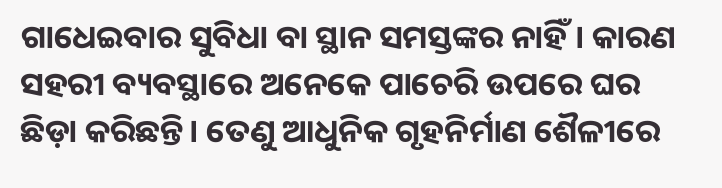ଗାଧେଇବାର ସୁବିଧା ବା ସ୍ଥାନ ସମସ୍ତଙ୍କର ନାହିଁ। କାରଣ ସହରୀ ବ୍ୟବସ୍ଥାରେ ଅନେକେ ପାଚେରି ଉପରେ ଘର ଛିଡ଼ା କରିଛନ୍ତି। ତେଣୁ ଆଧୁନିକ ଗୃହନିର୍ମାଣ ଶୈଳୀରେ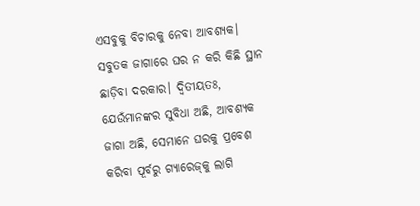ଏସବୁକୁ ବିଚାରକୁ ନେବା ଆବଶ୍ୟକ। ସବୁତକ ଜାଗାରେ ଘର ନ କରି କିଛି ସ୍ଥାନ ଛାଡ଼ିବା ଦରକାର। ଦ୍ୱିତୀୟତଃ, ଯେଉଁମାନଙ୍କର ସୁବିଧା ଅଛି, ଆବଶ୍ୟକ ଜାଗା ଅଛି, ସେମାନେ ଘରକୁ ପ୍ରବେଶ କରିବା ପୂର୍ବରୁ ଗ୍ୟାରେଜ୍‌କୁ ଲାଗି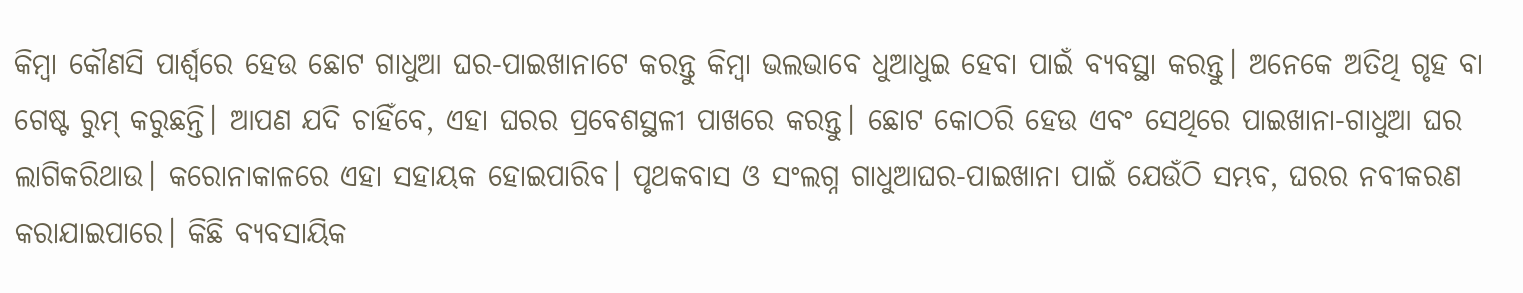କିମ୍ବା କୌଣସି ପାର୍ଶ୍ୱରେ ହେଉ ଛୋଟ ଗାଧୁଆ ଘର-ପାଇଖାନାଟେ କରନ୍ତୁ କିମ୍ବା ଭଲଭାବେ ଧୁଆଧୁଇ ହେବା ପାଇଁ ବ୍ୟବସ୍ଥା କରନ୍ତୁ। ଅନେକେ ଅତିଥି ଗୃହ ବା ଗେଷ୍ଟ ରୁମ୍‌ କରୁଛନ୍ତି। ଆପଣ ଯଦି ଚାହିଁବେ, ଏହା ଘରର ପ୍ରବେଶସ୍ଥଳୀ ପାଖରେ କରନ୍ତୁ। ଛୋଟ କୋଠରି ହେଉ ଏବଂ ସେଥିରେ ପାଇଖାନା-ଗାଧୁଆ ଘର ଲାଗିକରିଥାଉ। କରୋନାକାଳରେ ଏହା ସହାୟକ ହୋଇପାରିବ। ପୃଥକବାସ ଓ ସଂଲଗ୍ନ ଗାଧୁଆଘର-ପାଇଖାନା ପାଇଁ ଯେଉଁଠି ସମ୍ଭବ, ଘରର ନବୀକରଣ କରାଯାଇପାରେ। କିଛି ବ୍ୟବସାୟିକ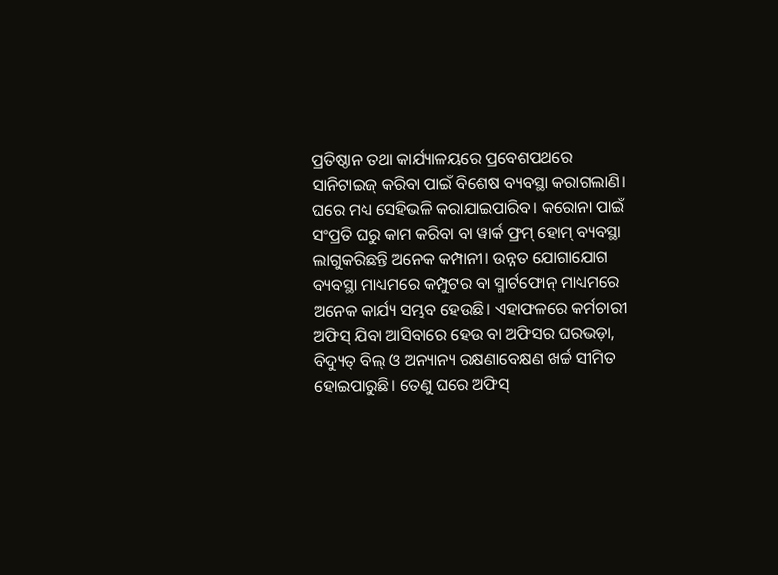ପ୍ରତିଷ୍ଠାନ ତଥା କାର୍ଯ୍ୟାଳୟରେ ପ୍ରବେଶପଥରେ ସାନିଟାଇଜ୍‌ କରିବା ପାଇଁ ବିଶେଷ ବ୍ୟବସ୍ଥା କରାଗଲାଣି। ଘରେ ମଧ୍ୟ ସେହିଭଳି କରାଯାଇପାରିବ। କରୋନା ପାଇଁ ସଂପ୍ରତି ଘରୁ କାମ କରିବା ବା ୱାର୍କ ଫ୍ରମ୍‌ ହୋମ୍‌ ବ୍ୟବସ୍ଥା ଲାଗୁକରିଛନ୍ତି ଅନେକ କମ୍ପାନୀ। ଉନ୍ନତ ଯୋଗାଯୋଗ ବ୍ୟବସ୍ଥା ମାଧ୍ୟମରେ କମ୍ପୁଟର ବା ସ୍ମାର୍ଟଫୋନ୍‌ ମାଧ୍ୟମରେ ଅନେକ କାର୍ଯ୍ୟ ସମ୍ଭବ ହେଉଛି। ଏହାଫଳରେ କର୍ମଚାରୀ ଅଫିସ୍‌ ଯିବା ଆସିବାରେ ହେଉ ବା ଅଫିସର ଘରଭଡ଼ା, ବିଦ୍ୟୁତ୍‌ ବିଲ୍‌ ଓ ଅନ୍ୟାନ୍ୟ ରକ୍ଷଣାବେକ୍ଷଣ ଖର୍ଚ୍ଚ ସୀମିତ ହୋଇପାରୁଛି। ତେଣୁ ଘରେ ଅଫିସ୍‌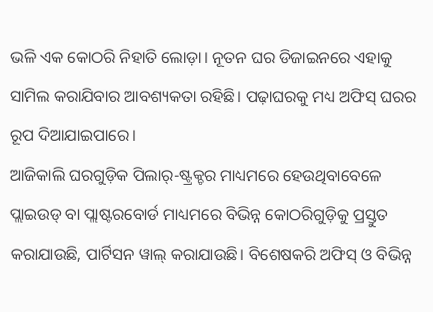ଭଳି ଏକ କୋଠରି ନିହାତି ଲୋଡ଼ା। ନୂତନ ଘର ଡିଜାଇନରେ ଏହାକୁ ସାମିଲ କରାଯିବାର ଆବଶ୍ୟକତା ରହିଛି। ପଢ଼ାଘରକୁ ମଧ୍ୟ ଅଫିସ୍‌ ଘରର ରୂପ ଦିଆଯାଇପାରେ।
ଆଜିକାଲି ଘରଗୁଡ଼ିକ ପିଲାର୍‌-ଷ୍ଟ୍ରକ୍ଚର ମାଧ୍ୟମରେ ହେଉଥିବାବେଳେ ପ୍ଲାଇଉଡ୍‌ ବା ପ୍ଲାଷ୍ଟରବୋର୍ଡ ମାଧ୍ୟମରେ ବିଭିନ୍ନ କୋଠରିଗୁଡ଼ିକୁ ପ୍ରସ୍ତୁତ କରାଯାଉଛି, ପାର୍ଟିସନ ୱାଲ୍‌ କରାଯାଉଛି। ବିଶେଷକରି ଅଫିସ୍‌ ଓ ବିଭିନ୍ନ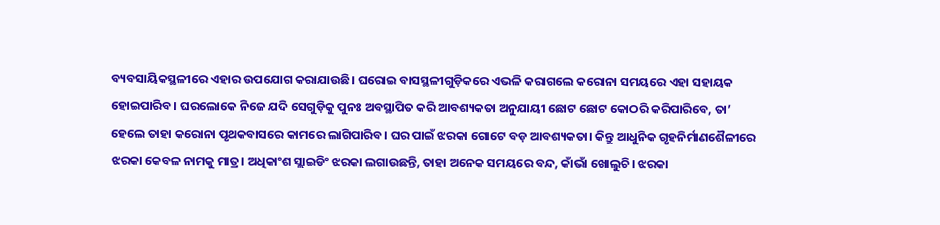ବ୍ୟବସାୟିକସ୍ଥଳୀରେ ଏହାର ଉପଯୋଗ କରାଯାଉଛି। ଘରୋଇ ବାସସ୍ଥଳୀଗୁଡ଼ିକରେ ଏଭଳି କରାଗଲେ କରୋନା ସମୟରେ ଏହା ସହାୟକ ହୋଇପାରିବ। ଘରଲୋକେ ନିଜେ ଯଦି ସେଗୁଡ଼ିକୁ ପୁନଃ ଅବସ୍ଥାପିତ କରି ଆବଶ୍ୟକତା ଅନୁଯାୟୀ ଛୋଟ ଛୋଟ କୋଠରି କରିପାରିବେ, ତା’ ହେଲେ ତାହା କରୋନା ପୃଥକବାସରେ କାମରେ ଲାଗିପାରିବ। ଘର ପାଇଁ ଝରକା ଗୋଟେ ବଡ଼ ଆବଶ୍ୟକତା। କିନ୍ତୁ ଆଧୁନିକ ଗୃହନିର୍ମାଣଶୈଳୀରେ ଝରକା କେବଳ ନାମକୁ ମାତ୍ର। ଅଧିକାଂଶ ସ୍ଲାଇଡିଂ ଝରକା ଲଗାଉଛନ୍ତି, ତାହା ଅନେକ ସମୟରେ ବନ୍ଦ, କାଁଭାଁ ଖୋଲୁଚି। ଝରକା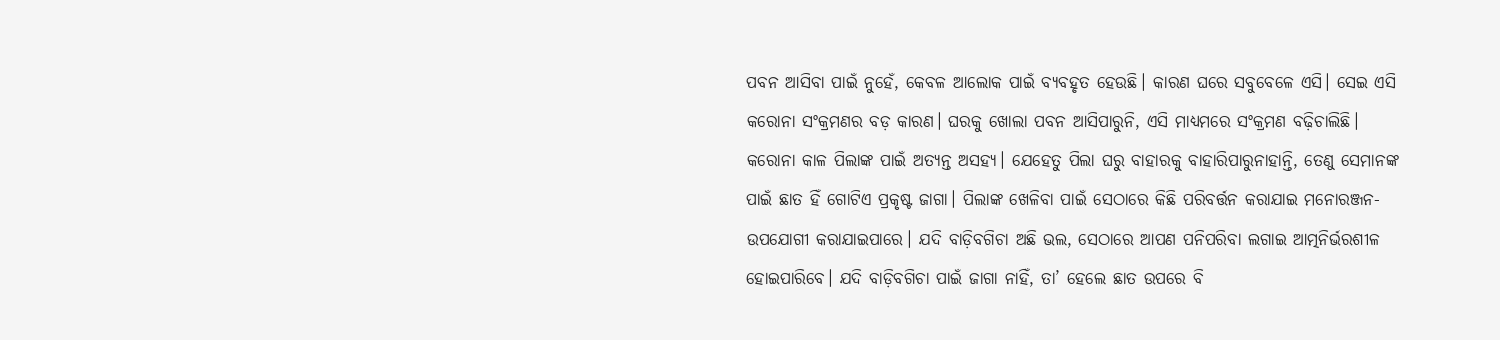ପବନ ଆସିବା ପାଇଁ ନୁହେଁ, କେବଳ ଆଲୋକ ପାଇଁ ବ୍ୟବହୃତ ହେଉଛି। କାରଣ ଘରେ ସବୁବେଳେ ଏସି। ସେଇ ଏସି କରୋନା ସଂକ୍ରମଣର ବଡ଼ କାରଣ। ଘରକୁ ଖୋଲା ପବନ ଆସିପାରୁନି, ଏସି ମାଧ୍ୟମରେ ସଂକ୍ରମଣ ବଢ଼ିଚାଲିଛି।
କରୋନା କାଳ ପିଲାଙ୍କ ପାଇଁ ଅତ୍ୟନ୍ତ ଅସହ୍ୟ। ଯେହେତୁ ପିଲା ଘରୁ ବାହାରକୁ ବାହାରିପାରୁନାହାନ୍ତି, ତେଣୁ ସେମାନଙ୍କ ପାଇଁ ଛାତ ହିଁ ଗୋଟିଏ ପ୍ରକୃଷ୍ଟ ଜାଗା। ପିଲାଙ୍କ ଖେଳିବା ପାଇଁ ସେଠାରେ କିଛି ପରିବର୍ତ୍ତନ କରାଯାଇ ମନୋରଞ୍ଜନ-ଉପଯୋଗୀ କରାଯାଇପାରେ। ଯଦି ବାଡ଼ିବଗିଚା ଅଛି ଭଲ, ସେଠାରେ ଆପଣ ପନିପରିବା ଲଗାଇ ଆତ୍ମନିର୍ଭରଶୀଳ ହୋଇପାରିବେ। ଯଦି ବାଡ଼ିବଗିଚା ପାଇଁ ଜାଗା ନାହିଁ, ତା’ ହେଲେ ଛାତ ଉପରେ ବି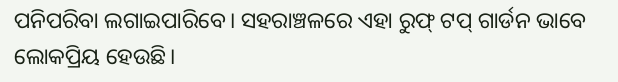ପନିପରିବା ଲଗାଇପାରିବେ। ସହରାଞ୍ଚଳରେ ଏହା ରୁଫ୍‌ ଟପ୍‌ ଗାର୍ଡନ ଭାବେ ଲୋକପ୍ରିୟ ହେଉଛି।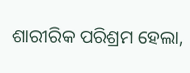ଶାରୀରିକ ପରିଶ୍ରମ ହେଲା,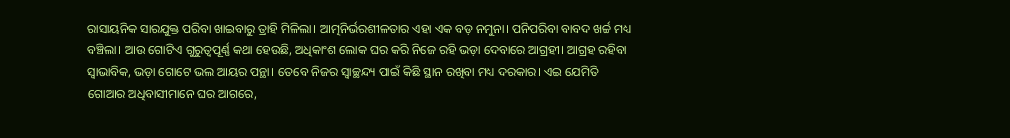ରାସାୟନିକ ସାରଯୁକ୍ତ ପରିବା ଖାଇବାରୁ ତ୍ରାହି ମିଳିଲା। ଆତ୍ମନିର୍ଭରଶୀଳତାର ଏହା ଏକ ବଡ଼ ନମୁନା। ପନିପରିବା ବାବଦ ଖର୍ଚ୍ଚ ମଧ୍ୟ ବଞ୍ଚିଲା। ଆଉ ଗୋଟିଏ ଗୁରୁତ୍ୱପୂର୍ଣ୍ଣ କଥା ହେଉଛି, ଅଧିକାଂଶ ଲୋକ ଘର କରି ନିଜେ ରହି ଭଡ଼ା ଦେବାରେ ଆଗ୍ରହୀ। ଆଗ୍ରହ ରହିବା ସ୍ବାଭାବିକ, ଭଡ଼ା ଗୋଟେ ଭଲ ଆୟର ପନ୍ଥା। ତେବେ ନିଜର ସ୍ବାଚ୍ଛନ୍ଦ୍ୟ ପାଇଁ କିଛି ସ୍ଥାନ ରଖିବା ମଧ୍ୟ ଦରକାର। ଏଇ ଯେମିତି ଗୋଆର ଅଧିବାସୀମାନେ ଘର ଆଗରେ,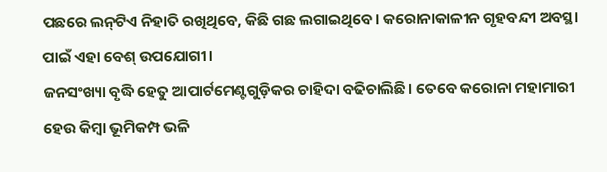ପଛରେ ଲନ୍‌ଟିଏ ନିହାତି ରଖିଥିବେ, କିଛି ଗଛ ଲଗାଇଥିବେ। କରୋନାକାଳୀନ ଗୃହବନ୍ଦୀ ଅବସ୍ଥା ପାଇଁ ଏହା ବେଶ୍‌ ଉପଯୋଗୀ।
ଜନସଂଖ୍ୟା ବୃଦ୍ଧି ହେତୁ ଆପାର୍ଟମେଣ୍ଟଗୁଡ଼ିକର ଚାହିଦା ବଢିଚାଲିଛି। ତେବେ କରୋନା ମହାମାରୀ ହେଉ କିମ୍ବା ଭୂମିକମ୍ପ ଭଳି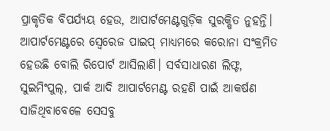ପ୍ରାକୃତିକ ବିପର୍ଯ୍ୟୟ ହେଉ, ଆପାର୍ଟମେଣ୍ଟଗୁଡ଼ିକ ସୁରକ୍ଷିତ ନୁହନ୍ତି। ଆପାର୍ଟମେଣ୍ଟରେ ସ୍ବେରେଜ ପାଇପ୍‌ ମାଧ୍ୟମରେ କରୋନା ସଂକ୍ରମିତ ହେଉଛି ବୋଲି ରିପୋର୍ଟ ଆସିଲାଣି। ସର୍ବସାଧାରଣ ଲିଫ୍ଟ, ସୁଇମିଂପୁଲ୍‌, ପାର୍କ ଆଦି ଆପାର୍ଟମେଣ୍ଟ ରହଣି ପାଇଁ ଆକର୍ଷଣ ସାଜିଥିବାବେଳେ ସେସବୁ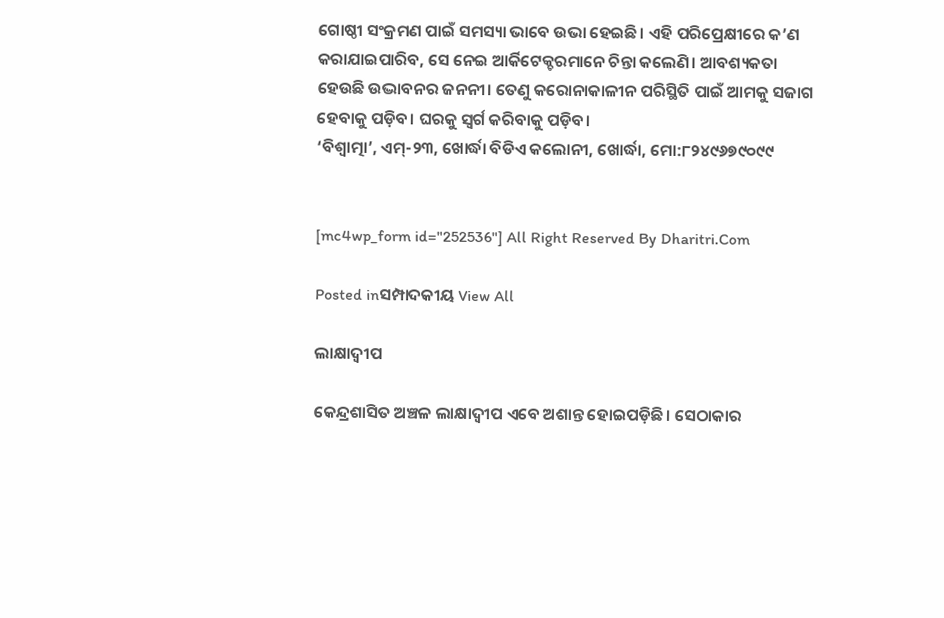ଗୋଷ୍ଠୀ ସଂକ୍ରମଣ ପାଇଁ ସମସ୍ୟା ଭାବେ ଉଭା ହେଇଛି। ଏହି ପରିପ୍ରେକ୍ଷୀରେ କ’ଣ କରାଯାଇପାରିବ, ସେ ନେଇ ଆର୍କିଟେକ୍ଚରମାନେ ଚିନ୍ତା କଲେଣି। ଆବଶ୍ୟକତା ହେଉଛି ଉଦ୍ଭାବନର ଜନନୀ। ତେଣୁ କରୋନାକାଳୀନ ପରିସ୍ଥିତି ପାଇଁ ଆମକୁ ସଜାଗ ହେବାକୁ ପଡ଼ିବ। ଘରକୁ ସ୍ବର୍ଗ କରିବାକୁ ପଡ଼ିବ।
‘ବିଶ୍ୱାତ୍ମା’, ଏମ୍‌-୨୩, ଖୋର୍ଦ୍ଧା ବିଡିଏ କଲୋନୀ, ଖୋର୍ଦ୍ଧା, ମୋ:୮୨୪୯୬୭୯୦୯୯


[mc4wp_form id="252536"] All Right Reserved By Dharitri.Com

Posted inସମ୍ପାଦକୀୟ View All

ଲାକ୍ଷାଦ୍ୱୀପ

କେନ୍ଦ୍ରଶାସିତ ଅଞ୍ଚଳ ଲାକ୍ଷାଦ୍ୱୀପ ଏବେ ଅଶାନ୍ତ ହୋଇପଡ଼ିଛି। ସେଠାକାର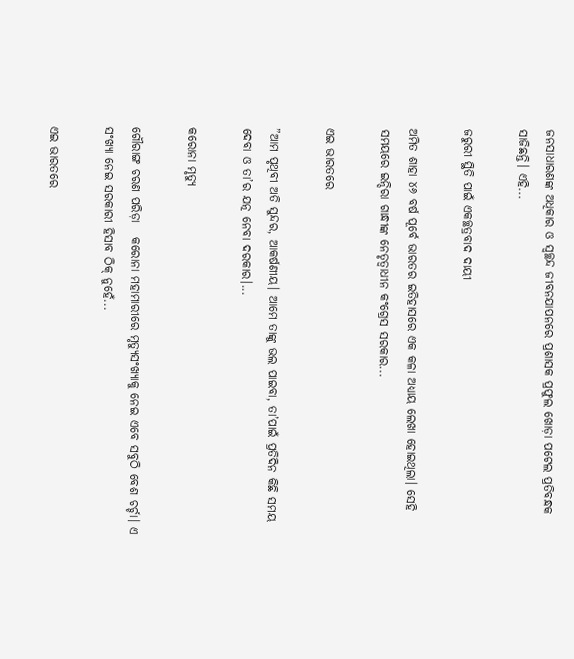ଜନସାଧାରଣଙ୍କ ଅଧିକାର ଓ ସ୍ୱଚ୍ଛନ୍ଦ ଜୀବନଯାପନରେ ପ୍ରଶାସକ ପ୍ରଫୁଲ ଖୋଡ଼ା ପଟେଲ ପ୍ରତିବନ୍ଧକ ସାଜିଛନ୍ତି। ଏହି...

ଜରୁରୀ ସ୍ଥିତି ପାଇଁ ଏକଚ୍ଛତ୍ରବାଦ ଦାୟୀ

ଅମିତ ଶାହା ୪୬ ବର୍ଷ ପୂର୍ବେ ଭାରତର ଇତିହାସରେ ଏକ କଳା ଅଧ୍ୟାୟ ଲେଖା ହୋଇଥିଲା। ସେହି ସମୟରେ ଇନ୍ଦିରା ଗାନ୍ଧୀଙ୍କ ନେତୃତ୍ୱାଧୀନ କଂଗ୍ରେସ ସରକାର...

ଏଇ ଭାରତରେ

”ଆମ ପୃଥିବୀ ଅତି ସୁନ୍ଦର, ଆକର୍ଷଣୀୟ। ଆମେ ତାଙ୍କୁ ଭଲ ପାଇବା, ତା’ପାଇଁ ପ୍ରତିଦିନ କିଛି ସମୟ ଦେବା ଓ ତା’ର ଯତ୍ନ ନେବା ଦରକାର।...

କରୋନା ମୃତ୍ୟୁ

ଗୌରାଙ୍ଗ ଚରଣ ପରିଡ଼ା   କରୋନା ମହାମାରୀରେ ମୃତ୍ୟୁସଂଖ୍ୟାକୁ ନେଇ ଏବେ ସବୁଠି ବେଶ ଚର୍ଚ୍ଚା। ଏ ସଂଖ୍ୟା ନେଇ ସରକାରୀ ହିସାବ ଠିକ୍‌ ନୁହେଁ...

ଏଇ ଭାରତରେ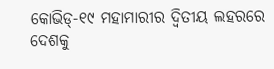କୋଭିଡ୍‌-୧୯ ମହାମାରୀର ଦ୍ୱିତୀୟ ଲହରରେ ଦେଶକୁ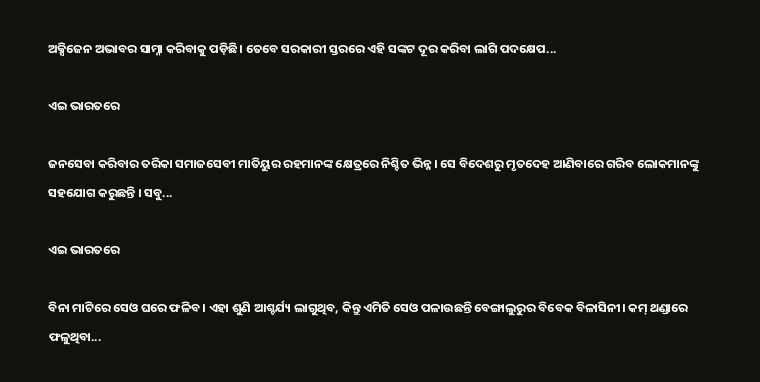ଅକ୍ସିଜେନ ଅଭାବର ସାମ୍ନା କରିବାକୁ ପଡ଼ିଛି। ତେବେ ସରକାରୀ ସ୍ତରରେ ଏହି ସଙ୍କଟ ଦୂର କରିବା ଲାଗି ପଦକ୍ଷେପ...

ଏଇ ଭାରତରେ

ଜନସେବା କରିବାର ତରିକା ସମାଜସେବୀ ମାତିୟୁର ରହମାନଙ୍କ କ୍ଷେତ୍ରରେ ନିଶ୍ଚିତ ଭିନ୍ନ। ସେ ବିଦେଶରୁ ମୃତଦେହ ଆଣିବାରେ ଗରିବ ଲୋକମାନଙ୍କୁ ସହଯୋଗ କରୁଛନ୍ତି । ସବୁ...

ଏଇ ଭାରତରେ

ବିନା ମାଟିରେ ସେଓ ଘରେ ଫଳିବ। ଏହା ଶୁଣି ଆଶ୍ଚର୍ଯ୍ୟ ଲାଗୁଥିବ, କିନ୍ତୁ ଏମିତି ସେଓ ପଳାଉଛନ୍ତି ବେଙ୍ଗାଲୁରୁର ବିବେକ ବିଳାସିନୀ। କମ୍‌ ଥଣ୍ଡାରେ ଫଳୁଥିବା...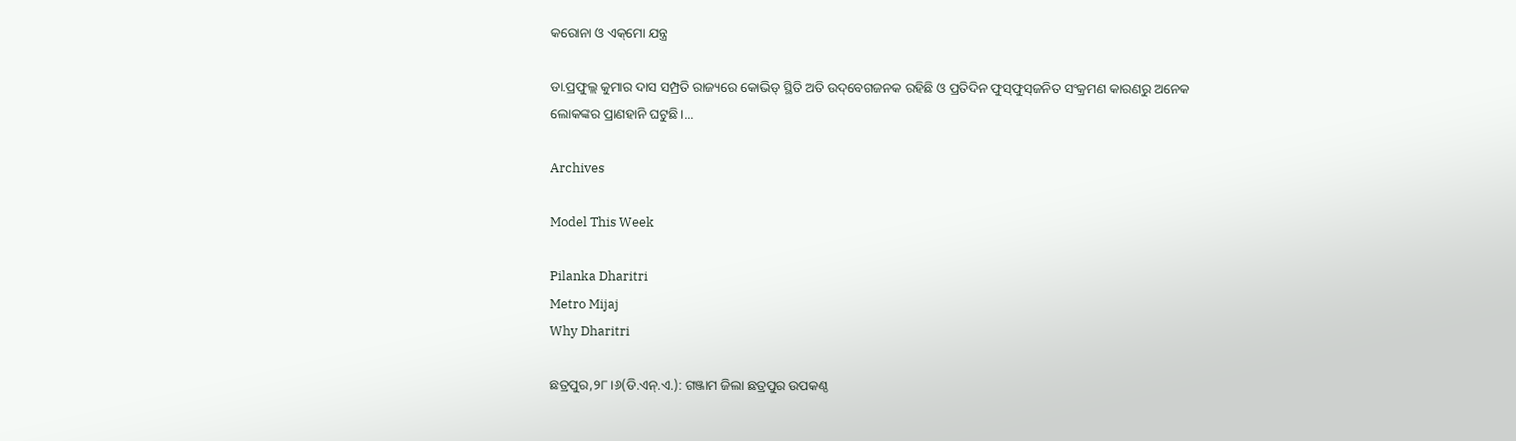କରୋନା ଓ ଏକ୍‌ମୋ ଯନ୍ତ୍ର

ଡା.ପ୍ରଫୁଲ୍ଲ କୁମାର ଦାସ ସମ୍ପ୍ରତି ରାଜ୍ୟରେ କୋଭିଡ୍‌ ସ୍ଥିତି ଅତି ଉଦ୍‌ବେଗଜନକ ରହିଛି ଓ ପ୍ରତିଦିନ ଫୁସ୍‌ଫୁସ୍‌ଜନିତ ସଂକ୍ରମଣ କାରଣରୁ ଅନେକ ଲୋକଙ୍କର ପ୍ରାଣହାନି ଘଟୁଛି।...

Archives

Model This Week

Pilanka Dharitri
Metro Mijaj
Why Dharitri

ଛତ୍ରପୁର,୨୮।୬(ଡି.ଏନ୍‌.ଏ.): ଗଞ୍ଜାମ ଜିଲା ଛତ୍ରପୁର ଉପକଣ୍ଠ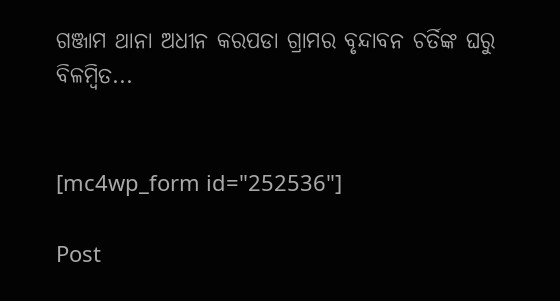ଗଞ୍ଜାମ ଥାନା ଅଧୀନ କରପଡା ଗ୍ରାମର ବୃନ୍ଦାବନ ଚର୍ତିଙ୍କ ଘରୁ ବିଳମ୍ବିତ...


[mc4wp_form id="252536"]

Post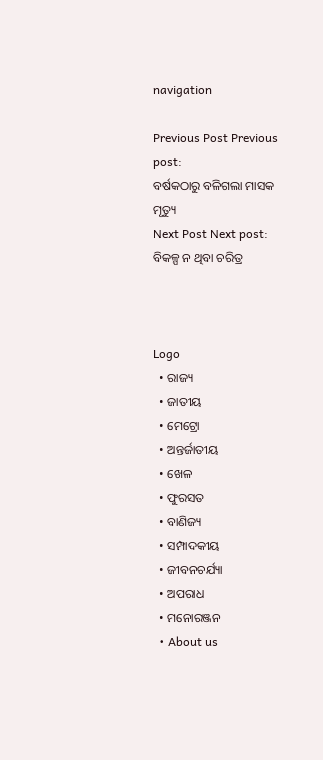navigation

Previous Post Previous post:
ବର୍ଷକଠାରୁ ବଳିଗଲା ମାସକ ମୃତ୍ୟୁ
Next Post Next post:
ବିକଳ୍ପ ନ ଥିବା ଚରିତ୍ର



Logo
  • ରାଜ୍ୟ
  • ଜାତୀୟ
  • ମେଟ୍ରୋ
  • ଅନ୍ତର୍ଜାତୀୟ
  • ଖେଳ
  • ଫୁରସତ
  • ବାଣିଜ୍ୟ
  • ସମ୍ପାଦକୀୟ
  • ଜୀବନଚର୍ଯ୍ୟା
  • ଅପରାଧ
  • ମନୋରଞ୍ଜନ
  • About us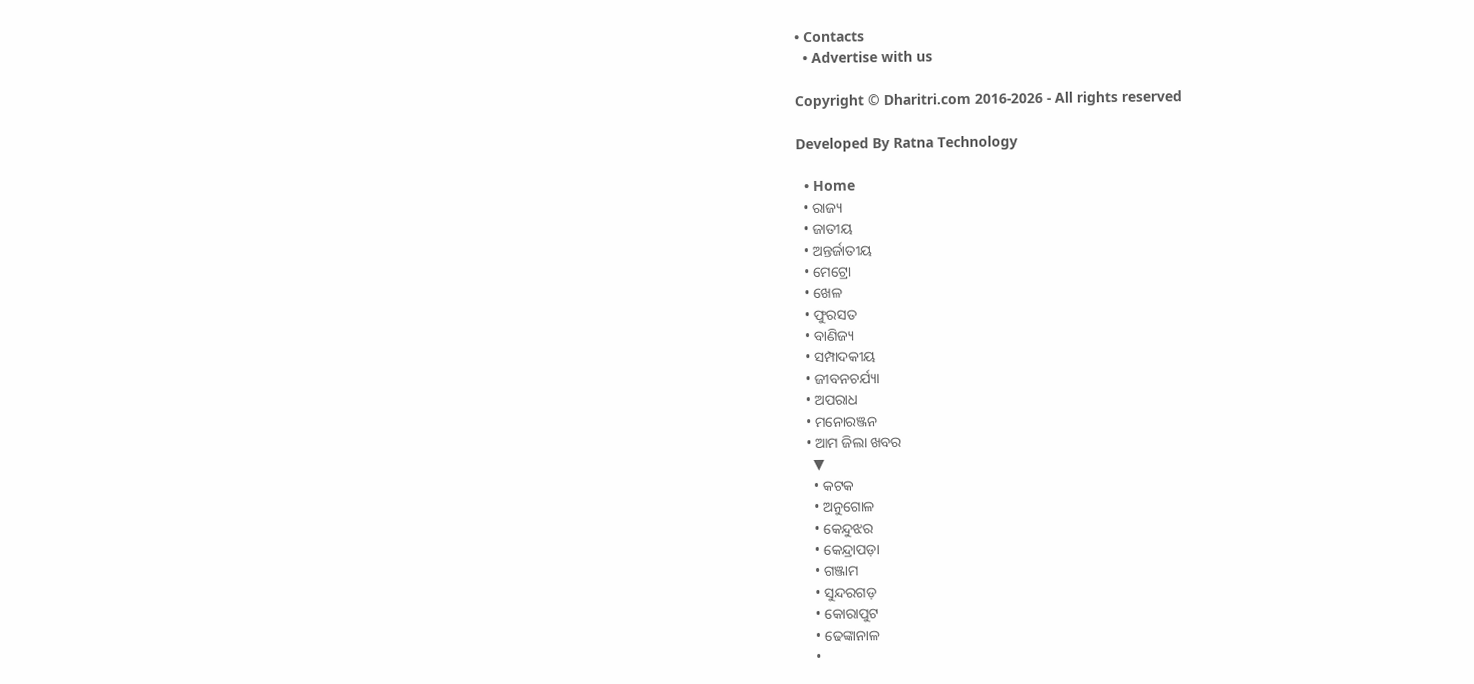• Contacts
  • Advertise with us

Copyright © Dharitri.com 2016-2026 - All rights reserved

Developed By Ratna Technology

  • Home
  • ରାଜ୍ୟ
  • ଜାତୀୟ
  • ଅନ୍ତର୍ଜାତୀୟ
  • ମେଟ୍ରୋ
  • ଖେଳ
  • ଫୁରସତ
  • ବାଣିଜ୍ୟ
  • ସମ୍ପାଦକୀୟ
  • ଜୀବନଚର୍ଯ୍ୟା
  • ଅପରାଧ
  • ମନୋରଞ୍ଜନ
  • ଆମ ଜିଲା ଖବର
    ▼
    • କଟକ
    • ଅନୁଗୋଳ
    • କେନ୍ଦୁଝର
    • କେନ୍ଦ୍ରାପଡ଼ା
    • ଗଞ୍ଜାମ
    • ସୁନ୍ଦରଗଡ଼
    • କୋରାପୁଟ
    • ଢେଙ୍କାନାଳ
    •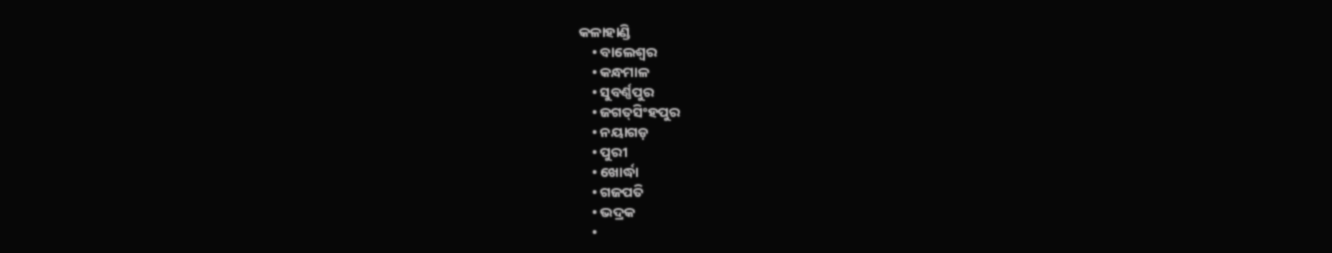କଳାହାଣ୍ଡି
    • ବାଲେଶ୍ୱର
    • କନ୍ଧମାଳ
    • ସୁବର୍ଣ୍ଣପୁର
    • ଜଗତ୍‌ସିଂହପୁର
    • ନୟାଗଡ଼
    • ପୁରୀ
    • ଖୋର୍ଦ୍ଧା
    • ଗଜପତି
    • ଭଦ୍ରକ
    •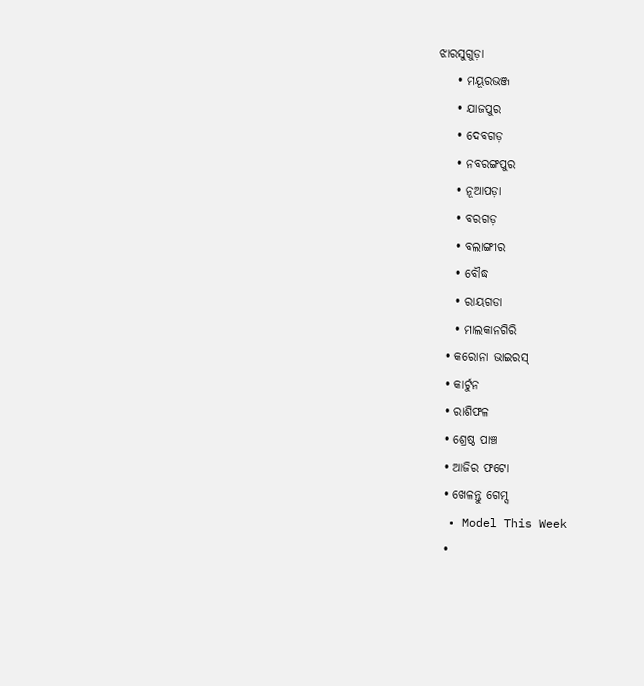ଝାରସୁଗୁଡ଼ା
    • ମୟୂରଭଞ୍ଜ
    • ଯାଜପୁର
    • ଦେବଗଡ଼
    • ନବରଙ୍ଗପୁର
    • ନୂଆପଡ଼ା
    • ବରଗଡ଼
    • ବଲାଙ୍ଗୀର
    • ବୌଦ୍ଧ
    • ରାୟଗଡା
    • ମାଲକାନଗିରି
  • କରୋନା ଭାଇରସ୍‌
  • କାର୍ଟୁନ
  • ରାଶିଫଳ
  • ଶ୍ରେଷ୍ଠ ପାଞ୍ଚ
  • ଆଜିର ଫଟୋ
  • ଖେଳନ୍ତୁ ଗେମ୍ସ
  • Model This Week
  •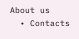About us
  • Contacts